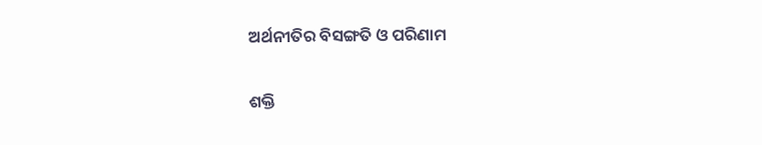ଅର୍ଥନୀତିର ବିସଙ୍ଗତି ଓ ପରିଣାମ

ଶକ୍ତି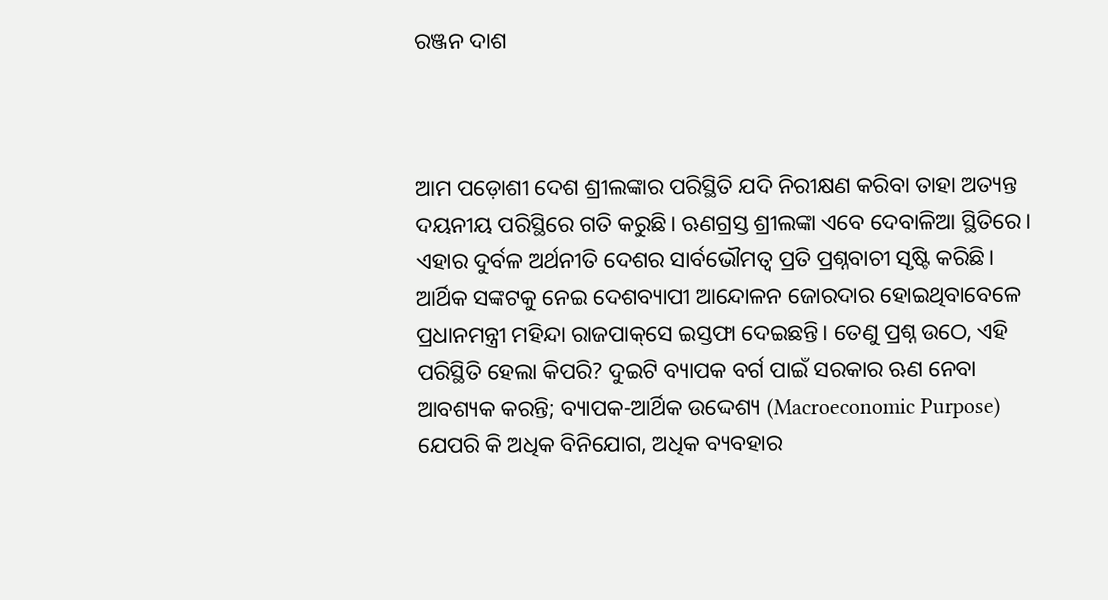ରଞ୍ଜନ ଦାଶ



ଆମ ପଡ଼ୋଶୀ ଦେଶ ଶ୍ରୀଲଙ୍କାର ପରିସ୍ଥିତି ଯଦି ନିରୀକ୍ଷଣ କରିବା ତାହା ଅତ୍ୟନ୍ତ ଦୟନୀୟ ପରିସ୍ଥିରେ ଗତି କରୁଛି। ଋଣଗ୍ରସ୍ତ ଶ୍ରୀଲଙ୍କା ଏବେ ଦେବାଳିଆ ସ୍ଥିତିରେ। ଏହାର ଦୁର୍ବଳ ଅର୍ଥନୀତି ଦେଶର ସାର୍ବଭୌମତ୍ୱ ପ୍ରତି ପ୍ରଶ୍ନବାଚୀ ସୃଷ୍ଟି କରିଛି। ଆର୍ଥିକ ସଙ୍କଟକୁ ନେଇ ଦେଶବ୍ୟାପୀ ଆନ୍ଦୋଳନ ଜୋରଦାର ହୋଇଥିବାବେଳେ ପ୍ରଧାନମନ୍ତ୍ରୀ ମହିନ୍ଦା ରାଜପାକ୍‌ସେ ଇସ୍ତଫା ଦେଇଛନ୍ତି। ତେଣୁ ପ୍ରଶ୍ନ ଉଠେ, ଏହି ପରିସ୍ଥିତି ହେଲା କିପରି? ଦୁଇଟି ବ୍ୟାପକ ବର୍ଗ ପାଇଁ ସରକାର ଋଣ ନେବା ଆବଶ୍ୟକ କରନ୍ତି; ବ୍ୟାପକ-ଆର୍ଥିକ ଉଦ୍ଦେଶ୍ୟ (Macroeconomic Purpose) ଯେପରି କି ଅଧିକ ବିନିଯୋଗ, ଅଧିକ ବ୍ୟବହାର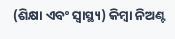(ଶିକ୍ଷା ଏବଂ ସ୍ବାସ୍ଥ୍ୟ) କିମ୍ବା ନିଅଣ୍ଟ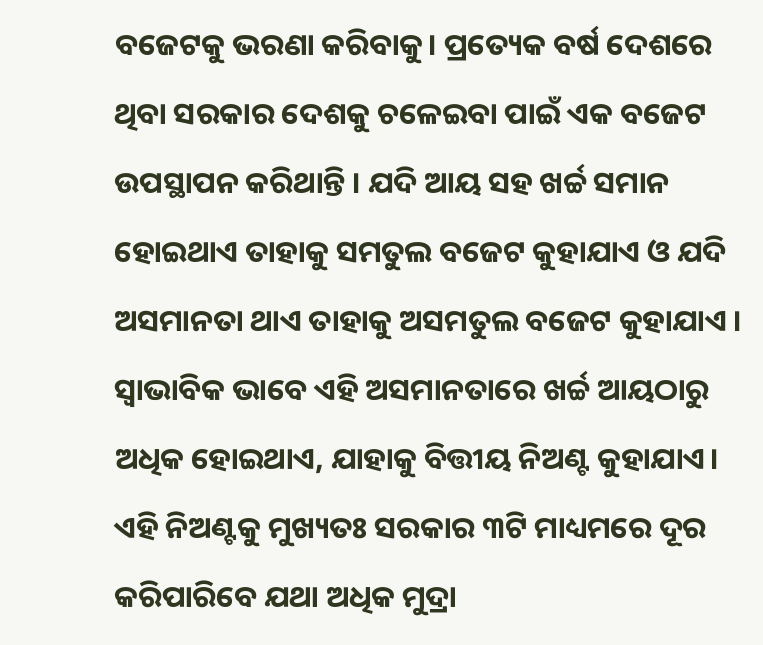ବଜେଟକୁ ଭରଣା କରିବାକୁ। ପ୍ରତ୍ୟେକ ବର୍ଷ ଦେଶରେ ଥିବା ସରକାର ଦେଶକୁ ଚଳେଇବା ପାଇଁ ଏକ ବଜେଟ ଉପସ୍ଥାପନ କରିଥାନ୍ତି । ଯଦି ଆୟ ସହ ଖର୍ଚ୍ଚ ସମାନ ହୋଇଥାଏ ତାହାକୁ ସମତୁଲ ବଜେଟ କୁହାଯାଏ ଓ ଯଦି ଅସମାନତା ଥାଏ ତାହାକୁ ଅସମତୁଲ ବଜେଟ କୁହାଯାଏ । ସ୍ବାଭାବିକ ଭାବେ ଏହି ଅସମାନତାରେ ଖର୍ଚ୍ଚ ଆୟଠାରୁ ଅଧିକ ହୋଇଥାଏ, ଯାହାକୁ ବିତ୍ତୀୟ ନିଅଣ୍ଟ କୁହାଯାଏ। ଏହି ନିଅଣ୍ଟକୁ ମୁଖ୍ୟତଃ ସରକାର ୩ଟି ମାଧ୍ୟମରେ ଦୂର କରିପାରିବେ ଯଥା ଅଧିକ ମୁଦ୍ରା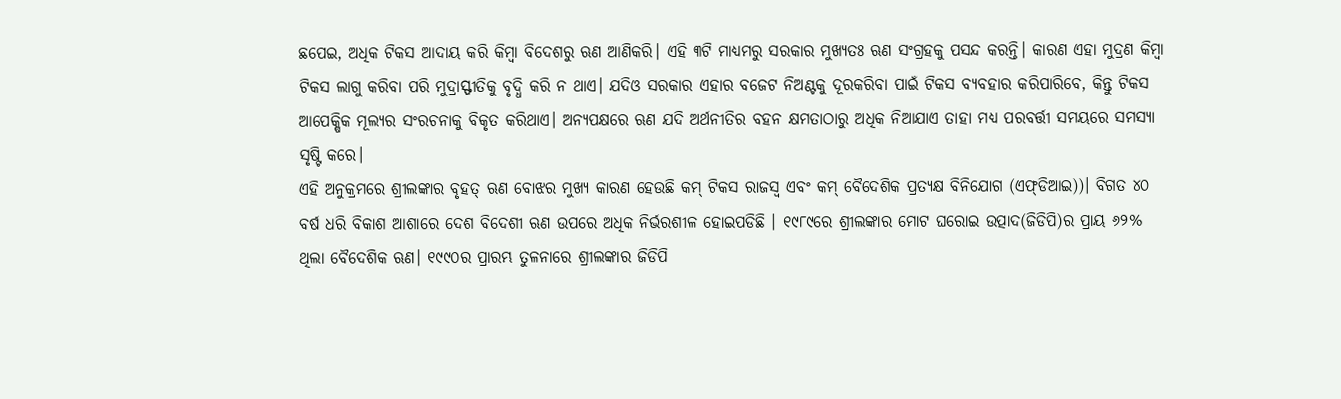ଛପେଇ, ଅଧିକ ଟିକସ ଆଦାୟ କରି କିମ୍ବା ବିଦେଶରୁ ଋଣ ଆଣିକରି। ଏହି ୩ଟି ମାଧ୍ୟମରୁ ସରକାର ମୁଖ୍ୟତଃ ଋଣ ସଂଗ୍ରହକୁ ପସନ୍ଦ କରନ୍ତି। କାରଣ ଏହା ମୁଦ୍ରଣ କିମ୍ବା ଟିକସ ଲାଗୁ କରିବା ପରି ମୁଦ୍ରାସ୍ଫୀତିକୁ ବୃଦ୍ଧି କରି ନ ଥାଏ। ଯଦିଓ ସରକାର ଏହାର ବଜେଟ ନିଅଣ୍ଟକୁ ଦୂରକରିବା ପାଇଁ ଟିକସ ବ୍ୟବହାର କରିପାରିବେ, କିନ୍ତୁ ଟିକସ ଆପେକ୍ଷିକ ମୂଲ୍ୟର ସଂରଚନାକୁ ବିକୃତ କରିଥାଏ। ଅନ୍ୟପକ୍ଷରେ ଋଣ ଯଦି ଅର୍ଥନୀତିର ବହନ କ୍ଷମତାଠାରୁ ଅଧିକ ନିଆଯାଏ ତାହା ମଧ୍ୟ ପରବର୍ତ୍ତୀ ସମୟରେ ସମସ୍ୟା ସୃଷ୍ଟି କରେ।
ଏହି ଅନୁକ୍ରମରେ ଶ୍ରୀଲଙ୍କାର ବୃହତ୍‌ ଋଣ ବୋଝର ମୁଖ୍ୟ କାରଣ ହେଉଛି କମ୍‌ ଟିକସ ରାଜସ୍ବ ଏବଂ କମ୍‌ ବୈଦେଶିକ ପ୍ରତ୍ୟକ୍ଷ ବିନିଯୋଗ (ଏଫ୍‌ଡିଆଇ))। ବିଗତ ୪୦ ବର୍ଷ ଧରି ବିକାଶ ଆଶାରେ ଦେଶ ବିଦେଶୀ ଋଣ ଉପରେ ଅଧିକ ନିର୍ଭରଶୀଳ ହୋଇପଡିଛି । ୧୯୮୯ରେ ଶ୍ରୀଲଙ୍କାର ମୋଟ ଘରୋଇ ଉତ୍ପାଦ(ଜିଡିପି)ର ପ୍ରାୟ ୬୨% ଥିଲା ବୈଦେଶିକ ଋଣ। ୧୯୯୦ର ପ୍ରାରମ୍ଭ ତୁଳନାରେ ଶ୍ରୀଲଙ୍କାର ଜିଡିପି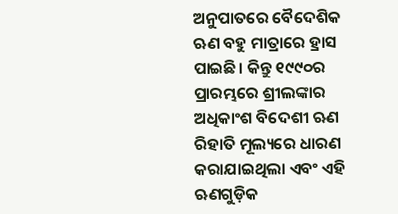ଅନୁପାତରେ ବୈଦେଶିକ ଋଣ ବହୁ ମାତ୍ରାରେ ହ୍ରାସ ପାଇଛି। କିନ୍ତୁ ୧୯୯୦ର ପ୍ରାରମ୍ଭରେ ଶ୍ରୀଲଙ୍କାର ଅଧିକାଂଶ ବିଦେଶୀ ଋଣ ରିହାତି ମୂଲ୍ୟରେ ଧାରଣ କରାଯାଇଥିଲା ଏବଂ ଏହି ଋଣଗୁଡ଼ିକ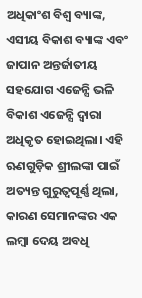ଅଧିକାଂଶ ବିଶ୍ୱ ବ୍ୟାଙ୍କ, ଏସୀୟ ବିକାଶ ବ୍ୟାଙ୍କ ଏବଂ ଜାପାନ ଅନ୍ତର୍ଜାତୀୟ ସହଯୋଗ ଏଜେନ୍ସି ଭଳି ବିକାଶ ଏଜେନ୍ସି ଦ୍ୱାରା ଅଧିକୃତ ହୋଇଥିଲା। ଏହି ଋଣଗୁଡ଼ିକ ଶ୍ରୀଲଙ୍କା ପାଇଁ ଅତ୍ୟନ୍ତ ଗୁରୁତ୍ୱପୂର୍ଣ୍ଣ ଥିଲା, କାରଣ ସେମାନଙ୍କର ଏକ ଲମ୍ବା ଦେୟ ଅବଧି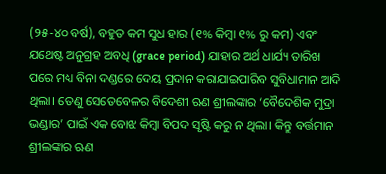(୨୫-୪୦ ବର୍ଷ), ବହୁତ କମ ସୁଧ ହାର (୧% କିମ୍ବା ୧% ରୁ କମ) ଏବଂ ଯଥେଷ୍ଟ ଅନୁଗ୍ରହ ଅବଧି (grace period) ଯାହାର ଅର୍ଥ ଧାର୍ଯ୍ୟ ତାରିଖ ପରେ ମଧ୍ୟ ବିନା ଦଣ୍ଡରେ ଦେୟ ପ୍ରଦାନ କରାଯାଇପାରିବ ସୁବିଧାମାନ ଆଦି ଥିଲା। ତେଣୁ ସେତେବେଳର ବିଦେଶୀ ଋଣ ଶ୍ରୀଲଙ୍କାର ‘ବୈଦେଶିକ ମୁଦ୍ରା ଭଣ୍ଡାର’ ପାଇଁ ଏକ ବୋଝ କିମ୍ବା ବିପଦ ସୃଷ୍ଟି କରୁ ନ ଥିଲା। କିନ୍ତୁ ବର୍ତ୍ତମାନ ଶ୍ରୀଲଙ୍କାର ଋଣ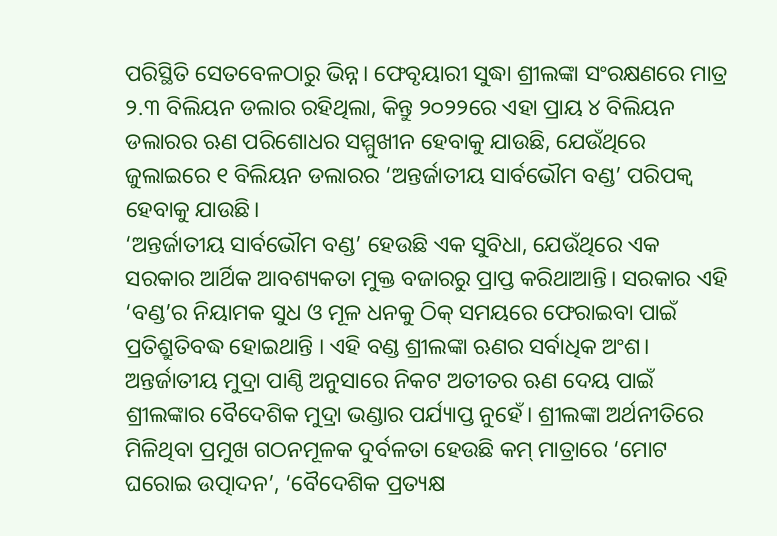ପରିସ୍ଥିତି ସେତବେଳଠାରୁ ଭିନ୍ନ। ଫେବୃୟାରୀ ସୁଦ୍ଧା ଶ୍ରୀଲଙ୍କା ସଂରକ୍ଷଣରେ ମାତ୍ର ୨.୩ ବିଲିୟନ ଡଲାର ରହିଥିଲା, କିନ୍ତୁ ୨୦୨୨ରେ ଏହା ପ୍ରାୟ ୪ ବିଲିୟନ ଡଲାରର ଋଣ ପରିଶୋଧର ସମ୍ମୁଖୀନ ହେବାକୁ ଯାଉଛି, ଯେଉଁଥିରେ ଜୁଲାଇରେ ୧ ବିଲିୟନ ଡଲାରର ‘ଅନ୍ତର୍ଜାତୀୟ ସାର୍ବଭୌମ ବଣ୍ଡ’ ପରିପକ୍ୱ ହେବାକୁ ଯାଉଛି।
‘ଅନ୍ତର୍ଜାତୀୟ ସାର୍ବଭୌମ ବଣ୍ଡ’ ହେଉଛି ଏକ ସୁବିଧା, ଯେଉଁଥିରେ ଏକ ସରକାର ଆର୍ଥିକ ଆବଶ୍ୟକତା ମୁକ୍ତ ବଜାରରୁ ପ୍ରାପ୍ତ କରିଥାଆନ୍ତି। ସରକାର ଏହି ‘ବଣ୍ଡ’ର ନିୟାମକ ସୁଧ ଓ ମୂଳ ଧନକୁ ଠିକ୍‌ ସମୟରେ ଫେରାଇବା ପାଇଁ ପ୍ରତିଶ୍ରୁତିବଦ୍ଧ ହୋଇଥାନ୍ତି । ଏହି ବଣ୍ଡ ଶ୍ରୀଲଙ୍କା ଋଣର ସର୍ବାଧିକ ଅଂଶ। ଅନ୍ତର୍ଜାତୀୟ ମୁଦ୍ରା ପାଣ୍ଠି ଅନୁସାରେ ନିକଟ ଅତୀତର ଋଣ ଦେୟ ପାଇଁ ଶ୍ରୀଲଙ୍କାର ବୈଦେଶିକ ମୁଦ୍ରା ଭଣ୍ଡାର ପର୍ଯ୍ୟାପ୍ତ ନୁହେଁ। ଶ୍ରୀଲଙ୍କା ଅର୍ଥନୀତିରେ ମିଳିଥିବା ପ୍ରମୁଖ ଗଠନମୂଳକ ଦୁର୍ବଳତା ହେଉଛି କମ୍‌ ମାତ୍ରାରେ ‘ମୋଟ ଘରୋଇ ଉତ୍ପାଦନ’, ‘ବୈଦେଶିକ ପ୍ରତ୍ୟକ୍ଷ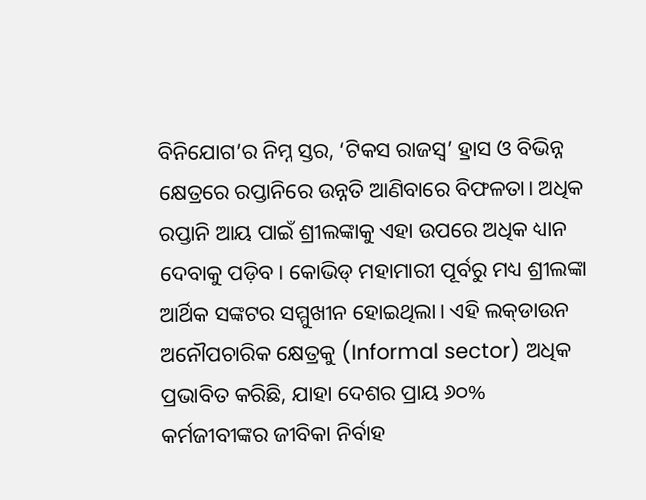ବିନିଯୋଗ’ର ନିମ୍ନ ସ୍ତର, ‘ଟିକସ ରାଜସ୍ବ’ ହ୍ରାସ ଓ ବିଭିନ୍ନ କ୍ଷେତ୍ରରେ ରପ୍ତାନିରେ ଉନ୍ନତି ଆଣିବାରେ ବିଫଳତା। ଅଧିକ ରପ୍ତାନି ଆୟ ପାଇଁ ଶ୍ରୀଲଙ୍କାକୁ ଏହା ଉପରେ ଅଧିକ ଧ୍ୟାନ ଦେବାକୁ ପଡ଼ିବ। କୋଭିଡ୍‌ ମହାମାରୀ ପୂର୍ବରୁ ମଧ୍ୟ ଶ୍ରୀଲଙ୍କା ଆର୍ଥିକ ସଙ୍କଟର ସମ୍ମୁଖୀନ ହୋଇଥିଲା। ଏହି ଲକ୍‌ଡାଉନ ଅନୌପଚାରିକ କ୍ଷେତ୍ରକୁ (Informal sector) ଅଧିକ ପ୍ରଭାବିତ କରିଛି, ଯାହା ଦେଶର ପ୍ରାୟ ୬୦% କର୍ମଜୀବୀଙ୍କର ଜୀବିକା ନିର୍ବାହ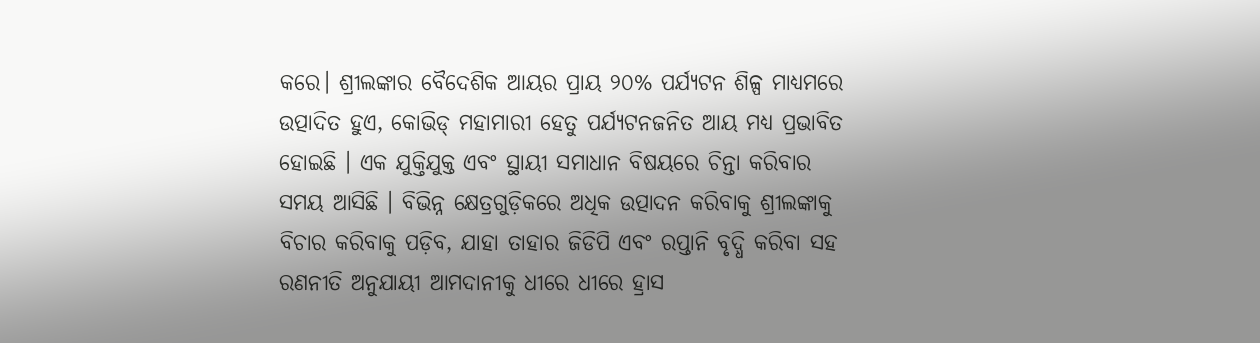କରେ। ଶ୍ରୀଲଙ୍କାର ବୈଦେଶିକ ଆୟର ପ୍ରାୟ ୨୦% ପର୍ଯ୍ୟଟନ ଶିଳ୍ପ ମାଧ୍ୟମରେ ଉତ୍ପାଦିତ ହୁଏ, କୋଭିଡ୍‌ ମହାମାରୀ ହେତୁ ପର୍ଯ୍ୟଟନଜନିତ ଆୟ ମଧ୍ୟ ପ୍ରଭାବିତ ହୋଇଛି । ଏକ ଯୁକ୍ତିଯୁକ୍ତ ଏବଂ ସ୍ଥାୟୀ ସମାଧାନ ବିଷୟରେ ଚିନ୍ତା କରିବାର ସମୟ ଆସିଛି । ବିଭିନ୍ନ କ୍ଷେତ୍ରଗୁଡ଼ିକରେ ଅଧିକ ଉତ୍ପାଦନ କରିବାକୁ ଶ୍ରୀଲଙ୍କାକୁ ବିଚାର କରିବାକୁ ପଡ଼ିବ, ଯାହା ତାହାର ଜିଡିପି ଏବଂ ରପ୍ତାନି ବୃଦ୍ଧି କରିବା ସହ ରଣନୀତି ଅନୁଯାୟୀ ଆମଦାନୀକୁ ଧୀରେ ଧୀରେ ହ୍ରାସ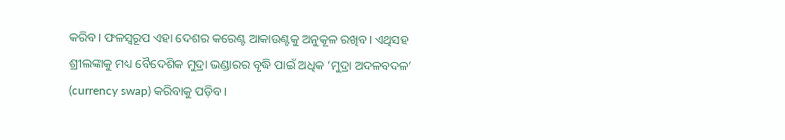କରିବ। ଫଳସ୍ବରୂପ ଏହା ଦେଶର କରେଣ୍ଟ ଆକାଉଣ୍ଟକୁ ଅନୁକୂଳ ରଖିବ। ଏଥିସହ ଶ୍ରୀଲଙ୍କାକୁ ମଧ୍ୟ ବୈଦେଶିକ ମୁଦ୍ରା ଭଣ୍ଡାରର ବୃଦ୍ଧି ପାଇଁ ଅଧିକ ‘ମୁଦ୍ରା ଅଦଳବଦଳ’ (currency swap) କରିବାକୁ ପଡ଼ିବ।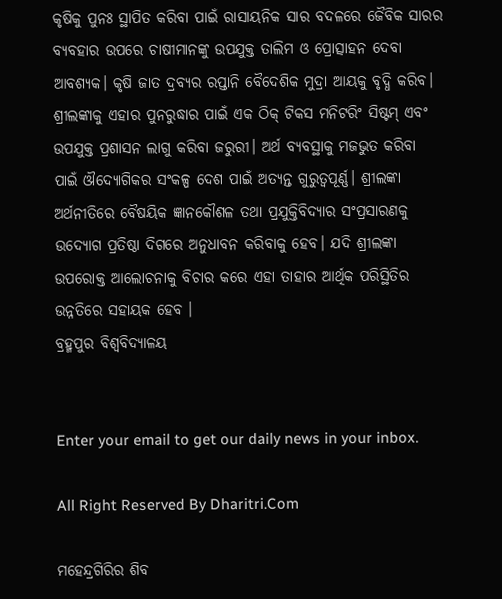କୃଷିକୁ ପୁନଃ ସ୍ଥାପିତ କରିବା ପାଇଁ ରାସାୟନିକ ସାର ବଦଳରେ ଜୈବିକ ସାରର ବ୍ୟବହାର ଉପରେ ଚାଷୀମାନଙ୍କୁ ଉପଯୁକ୍ତ ତାଲିମ ଓ ପ୍ରୋତ୍ସାହନ ଦେବା ଆବଶ୍ୟକ। କୃଷି ଜାତ ଦ୍ରବ୍ୟର ରପ୍ତାନି ବୈଦେଶିକ ମୁଦ୍ରା ଆୟକୁ ବୃଦ୍ଧି କରିବ। ଶ୍ରୀଲଙ୍କାକୁ ଏହାର ପୁନରୁଦ୍ଧାର ପାଇଁ ଏକ ଠିକ୍‌ ଟିକସ ମନିଟରିଂ ସିଷ୍ଟମ୍‌ ଏବଂ ଉପଯୁକ୍ତ ପ୍ରଶାସନ ଲାଗୁ କରିବା ଜରୁରୀ। ଅର୍ଥ ବ୍ୟବସ୍ଥାକୁ ମଜଭୁତ କରିବା ପାଇଁ ଔଦ୍ୟୋଗିକର ସଂକଳ୍ପ ଦେଶ ପାଇଁ ଅତ୍ୟନ୍ତ ଗୁରୁତ୍ୱପୂର୍ଣ୍ଣ। ଶ୍ରୀଲଙ୍କା ଅର୍ଥନୀତିରେ ବୈଷୟିକ ଜ୍ଞାନକୌଶଳ ତଥା ପ୍ରଯୁକ୍ତିବିଦ୍ୟାର ସଂପ୍ରସାରଣକୁ ଉଦ୍ୟୋଗ ପ୍ରତିଷ୍ଠା ଦିଗରେ ଅନୁଧାବନ କରିବାକୁ ହେବ। ଯଦି ଶ୍ରୀଲଙ୍କା ଉପରୋକ୍ତ ଆଲୋଚନାକୁ ବିଚାର କରେ ଏହା ତାହାର ଆର୍ଥିକ ପରିସ୍ଥିତିର ଉନ୍ନତିରେ ସହାୟକ ହେବ ।
ବ୍ରହ୍ମପୁର ବିଶ୍ୱବିଦ୍ୟାଳୟ


Enter your email to get our daily news in your inbox.

All Right Reserved By Dharitri.Com

ମହେନ୍ଦ୍ରଗିରିର ଶିବ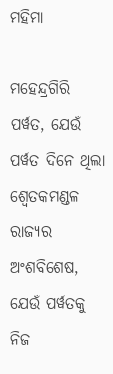ମହିମା

ମହେନ୍ଦ୍ରଗିରି ପର୍ୱତ, ଯେଉଁ ପର୍ୱତ ଦିନେ ଥିଲା ଶ୍ୱେତକମଣ୍ଡଳ ରାଜ୍ୟର ଅଂଶବିଶେଷ, ଯେଉଁ ପର୍ୱତକୁ ନିଜ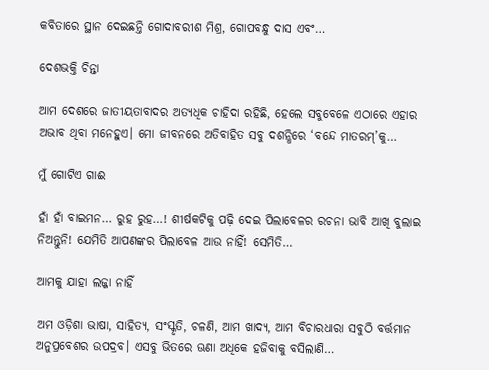କବିତାରେ ସ୍ଥାନ ଦେଇଛନ୍ତି ଗୋଦାବରୀଶ ମିଶ୍ର, ଗୋପବନ୍ଧୁ ଦାସ ଏବଂ…

ଦେଶଭକ୍ତି ଚିନ୍ତା

ଆମ ଦେଶରେ ଜାତୀୟତାବାଦର ଅତ୍ୟଧିକ ଚାହିଦା ରହିଛି, ହେଲେ ସବୁବେଳେ ଏଠାରେ ଏହାର ଅଭାବ ଥିବା ମନେହୁଏ। ମୋ ଜୀବନରେ ଅତିବାହିତ ସବୁ ଦଶନ୍ଧିରେ ‘ବନ୍ଦେ ମାତରମ୍‌’କୁ…

ମୁଁ ଗୋଟିଏ ଗାଈ

ହାଁ ହାଁ ବାଇମନ… ରୁହ ରୁହ…! ଶୀର୍ଷକଟିକୁ ପଢ଼ି ଦେଇ ପିଲାବେଳର ରଚନା ଭାବି ଆଖି ବୁଲାଇ ନିଅନ୍ତୁନି! ଯେମିତି ଆପଣଙ୍କର ପିଲାବେଳ ଆଉ ନାହିଁ! ସେମିତି…

ଆମକୁ ଯାହା ଲଜ୍ଜା ନାହିଁ

ଅମ ଓଡ଼ିଶା ଭାଷା, ସାହିତ୍ୟ, ସଂସ୍କୃତି, ଚଳଣି, ଆମ ଖାଦ୍ୟ, ଆମ ବିଚାରଧାରା ସବୁଠି ବର୍ତ୍ତମାନ ଅନୁପ୍ରବେଶର ଉପଦ୍ରବ। ଏସବୁ ଭିତରେ ଊଣା ଅଧିକେ ହଜିବାକୁ ବସିଲାଣି…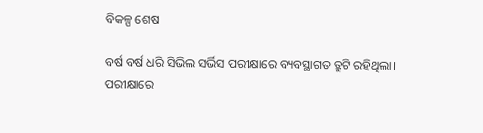ବିକଳ୍ପ ଶେଷ

ବର୍ଷ ବର୍ଷ ଧରି ସିଭିଲ ସର୍ଭିସ ପରୀକ୍ଷାରେ ବ୍ୟବସ୍ଥାଗତ ତ୍ରୁଟି ରହିଥିଲା। ପରୀକ୍ଷାରେ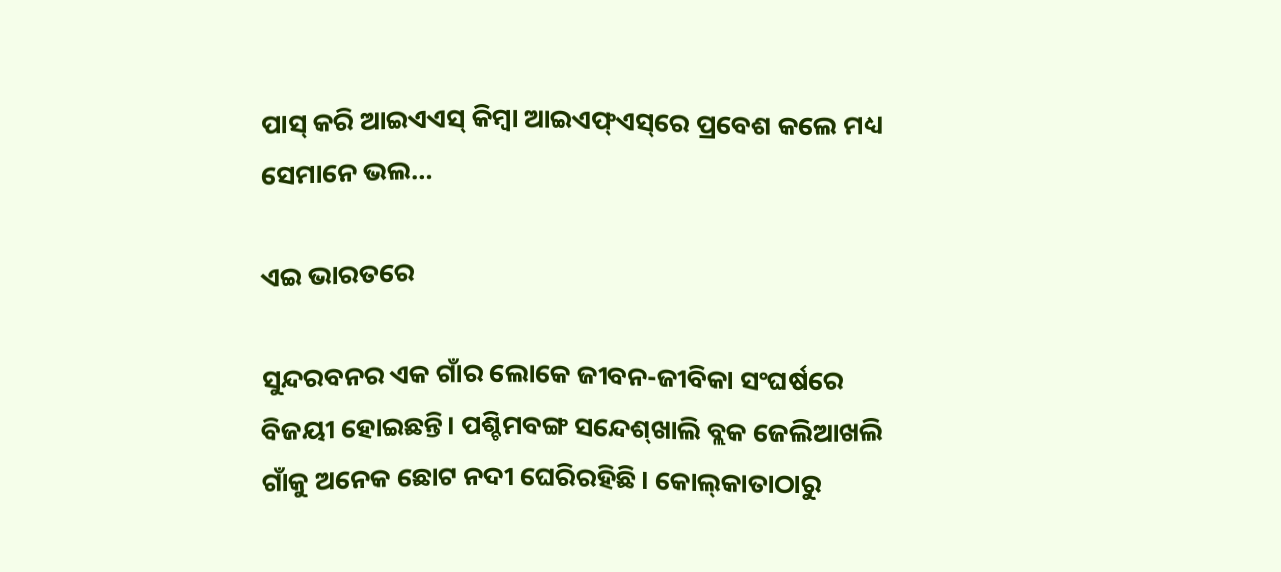ପାସ୍‌ କରି ଆଇଏଏସ୍‌ କିମ୍ବା ଆଇଏଫ୍‌ଏସ୍‌ରେ ପ୍ରବେଶ କଲେ ମଧ୍ୟ ସେମାନେ ଭଲ…

ଏଇ ଭାରତରେ

ସୁନ୍ଦରବନର ଏକ ଗାଁର ଲୋକେ ଜୀବନ-ଜୀବିକା ସଂଘର୍ଷରେ ବିଜୟୀ ହୋଇଛନ୍ତି। ପଶ୍ଚିମବଙ୍ଗ ସନ୍ଦେଶ୍‌ଖାଲି ବ୍ଲକ ଜେଲିଆଖଲି ଗାଁକୁ ଅନେକ ଛୋଟ ନଦୀ ଘେରିରହିଛି। କୋଲ୍‌କାତାଠାରୁ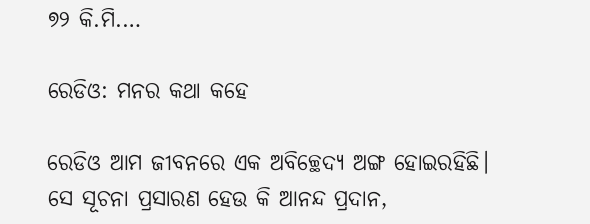୭୨ କି.ମି.…

ରେଡିଓ: ମନର କଥା କହେ

ରେଡିଓ ଆମ ଜୀବନରେ ଏକ ଅବିଚ୍ଛେଦ୍ୟ ଅଙ୍ଗ ହୋଇରହିଛି। ସେ ସୂଚନା ପ୍ରସାରଣ ହେଉ କି ଆନନ୍ଦ ପ୍ରଦାନ,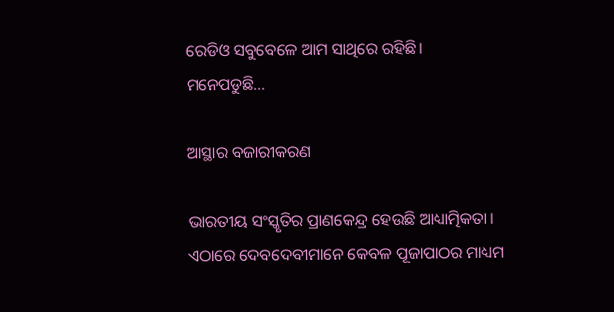ରେଡିଓ ସବୁବେଳେ ଆମ ସାଥିରେ ରହିଛି। ମନେପଡୁଛି…

ଆସ୍ଥାର ବଜାରୀକରଣ

ଭାରତୀୟ ସଂସ୍କୃତିର ପ୍ରାଣକେନ୍ଦ୍ର ହେଉଛି ଆଧ୍ୟାତ୍ମିକତା। ଏଠାରେ ଦେବଦେବୀମାନେ କେବଳ ପୂଜାପାଠର ମାଧ୍ୟମ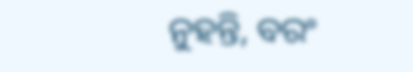ନୁହନ୍ତି, ବରଂ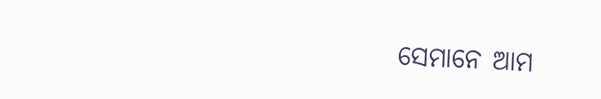ସେମାନେ ଆମ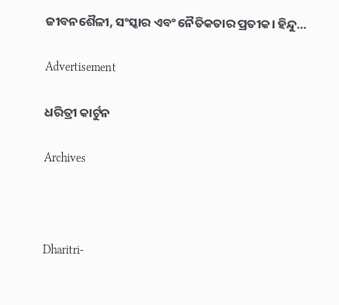ଜୀବନଶୈଳୀ, ସଂସ୍କାର ଏବଂ ନୈତିକତାର ପ୍ରତୀକ। ହିନ୍ଦୁ…

Advertisement

ଧରିତ୍ରୀ କାର୍ଟୁନ

Archives



Dharitri-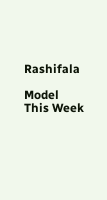Rashifala

Model This Week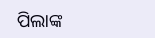ପିଲାଙ୍କ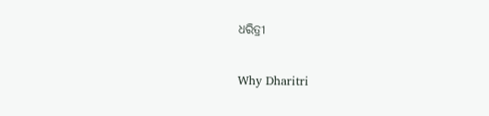ଧରିତ୍ରୀ

Why Dharitri